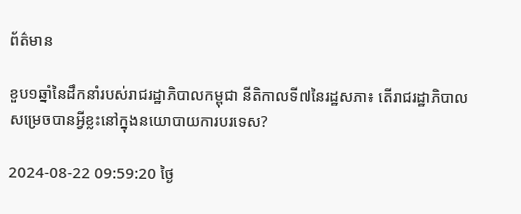ព័ត៌មាន

ខួប១ឆ្នាំនៃដឹកនាំរបស់រាជរដ្ឋាភិបាលកម្ពុជា នីតិកាលទី៧នៃរដ្ឋសភា៖ តើរាជរដ្ឋាភិបាលសម្រេចបានអ្វីខ្លះនៅក្នុងនយោបាយការបរទេស?

2024-08-22 09:59:20 ថ្ងៃ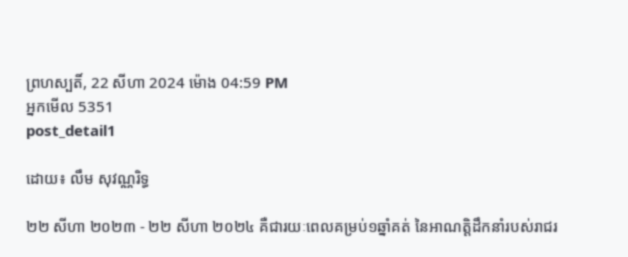ព្រហស្បតិ៍, 22 សីហា 2024 ម៉ោង 04:59 PM
អ្នកមើល 5351
post_detail1

ដោយ៖ លឹម សុវណ្ណរិទ្ធ

២២ សីហា ២០២៣ - ២២ សីហា ២០២៤ គឺជារយៈពេលគម្រប់១ឆ្នាំគត់ នៃអាណត្តិដឹកនាំរបស់រាជរ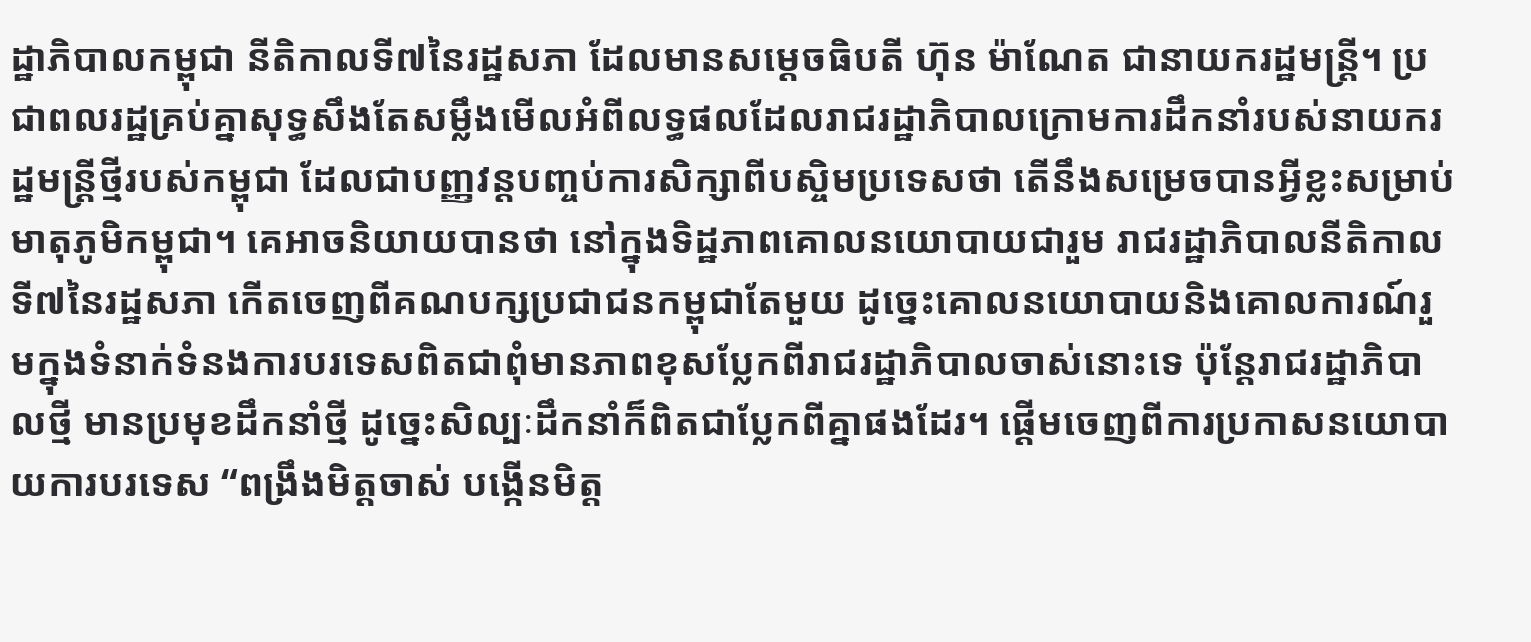ដ្ឋាភិបាលកម្ពុជា នីតិកាលទី៧នៃរដ្ឋសភា ដែលមានសម្ដេចធិបតី ហ៊ុន ម៉ាណែត ជានាយករដ្ឋមន្ត្រី។ ប្រជាពលរដ្ឋគ្រប់គ្នាសុទ្ធសឹងតែសម្លឹងមើលអំពីលទ្ធផលដែលរាជរដ្ឋាភិបាលក្រោមការដឹកនាំរបស់នាយករដ្ឋមន្ត្រីថ្មីរបស់កម្ពុជា ដែលជាបញ្ញវន្តបញ្ចប់ការសិក្សាពីបស្ចិមប្រទេសថា តើនឹងសម្រេចបានអ្វីខ្លះសម្រាប់មាតុភូមិកម្ពុជា។ គេអាចនិយាយបានថា នៅក្នុងទិដ្ឋភាពគោលនយោបាយជារួម រាជរដ្ឋាភិបាលនីតិកាលទី៧នៃរដ្ឋសភា កើតចេញពីគណបក្សប្រជាជនកម្ពុជាតែមួយ ដូច្នេះគោលនយោបាយនិងគោលការណ៍រួមក្នុងទំនាក់ទំនងការបរទេសពិតជាពុំមានភាពខុសប្លែកពីរាជរដ្ឋាភិបាលចាស់នោះទេ ប៉ុន្តែរាជរដ្ឋាភិបាលថ្មី មានប្រមុខដឹកនាំថ្មី ដូច្នេះសិល្បៈដឹកនាំក៏ពិតជាប្លែកពីគ្នាផងដែរ។ ផ្ដើមចេញពីការប្រកាសនយោបាយការបរទេស “ពង្រឹងមិត្តចាស់ បង្កើនមិត្ត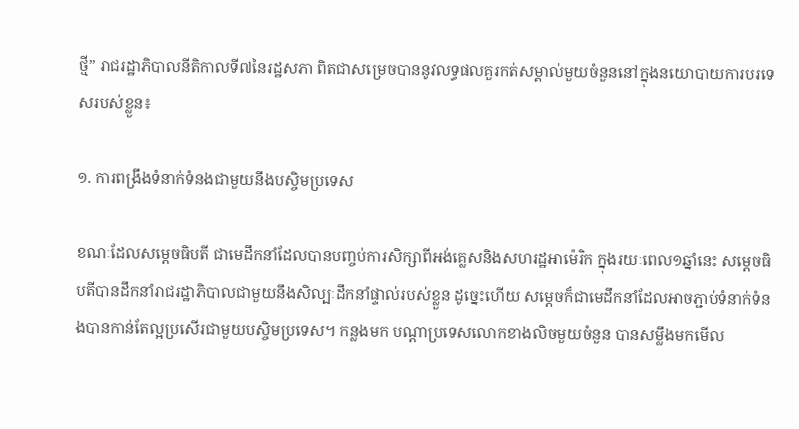ថ្មី” រាជរដ្ឋាភិបាលនីតិកាលទី៧នៃរដ្ឋសភា ពិតជាសម្រេចបាននូវលទ្ធផលគួរកត់សម្គាល់មួយចំនួននៅក្នុងនយោបាយការបរទេសរបស់ខ្លួន៖

១. ការពង្រឹងទំនាក់ទំនងជាមួយនឹងបស្ចិមប្រទេស

ខណៈដែលសម្ដេចធិបតី ជាមេដឹកនាំដែលបានបញ្ចប់ការសិក្សាពីអង់គ្លេសនិងសហរដ្ឋអាម៉េរិក ក្នុងរយៈពេល១ឆ្នាំនេះ សម្ដេចធិបតីបានដឹកនាំរាជរដ្ឋាភិបាលជាមួយនឹងសិល្បៈដឹកនាំផ្ទាល់របស់ខ្លួន ដូច្នេះហើយ សម្ដេចក៏ជាមេដឹកនាំដែលអាចភ្ជាប់ទំនាក់ទំនងបានកាន់តែល្អប្រសើរជាមួយបស្ចិមប្រទេស។ កន្លងមក បណ្ដាប្រទេសលោកខាងលិចមួយចំនួន បានសម្លឹងមកមើល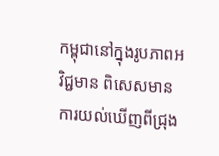កម្ពុជានៅក្នុងរូបភាពអវិជ្ជមាន ពិសេសមានការយល់ឃើញពីជ្រុង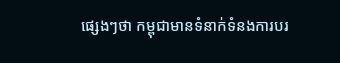ផ្សេងៗថា កម្ពុជាមានទំនាក់ទំនងការបរ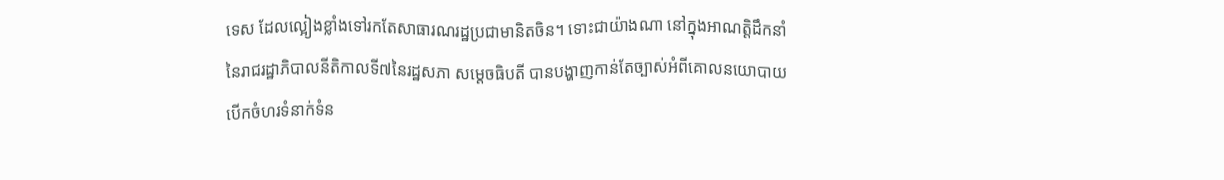ទេស ដែលល្អៀងខ្លាំងទៅរកតែសាធារណរដ្ឋប្រជាមានិតចិន។ ទោះជាយ៉ាងណា នៅក្នុងអាណត្តិដឹកនាំនៃរាជរដ្ឋាភិបាលនីតិកាលទី៧នៃរដ្ឋសភា សម្ដេចធិបតី បានបង្ហាញកាន់តែច្បាស់អំពីគោលនយោបាយបើកចំហរទំនាក់ទំន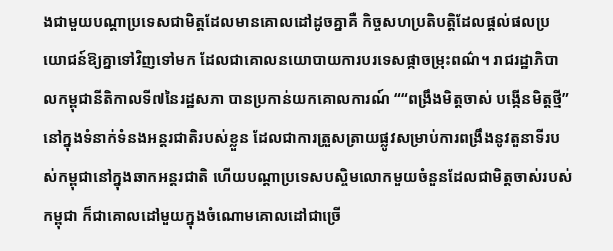ងជាមួយបណ្ដាប្រទេសជាមិត្តដែលមានគោលដៅដូចគ្នាគឺ កិច្ចសហប្រតិបត្តិដែលផ្ដល់ផលប្រយោជន៍ឱ្យគ្នាទៅវិញទៅមក ដែលជាគោលនយោបាយការបរទេសផ្កាចម្រុះពណ៌។ រាជរដ្ឋាភិបាលកម្ពុជានីតិកាលទី៧នៃរដ្ឋសភា បានប្រកាន់យកគោលការណ៍ ““ពង្រឹងមិត្តចាស់ បង្កើនមិត្តថ្មី” នៅក្នុងទំនាក់ទំនងអន្តរជាតិរបស់ខ្លួន ដែលជាការត្រួសត្រាយផ្លូវសម្រាប់ការពង្រឹងនូវតួនាទីរបស់កម្ពុជានៅក្នុងឆាកអន្តរជាតិ ហើយបណ្ដាប្រទេសបស្ចិមលោកមួយចំនួនដែលជាមិត្តចាស់របស់កម្ពុជា ក៏ជាគោលដៅមួយក្នុងចំណោមគោលដៅជាច្រើ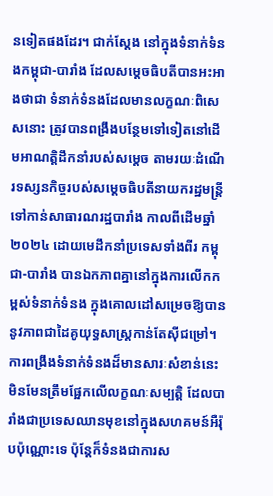នទៀតផងដែរ។ ជាក់ស្ដែង នៅក្នុងទំនាក់ទំនងកម្ពុជា-បារាំង ដែលសម្ដេចធិបតីបានអះអាងថាជា ទំនាក់ទំនងដែលមានលក្ខណៈពិសេសនោះ ត្រូវបានពង្រឹងបន្ថែមទៅទៀតនៅដើមអាណត្តិដឹកនាំរបស់សម្ដេច តាមរយៈដំណើរទស្សនកិច្ចរបស់សម្ដេចធិបតីនាយករដ្ឋមន្ត្រីទៅកាន់សាធារណរដ្ឋបារាំង កាលពីដើមឆ្នាំ២០២៤ ដោយមេដឹកនាំប្រទេសទាំងពីរ កម្ពុជា-បារាំង បានឯកភាពគ្នានៅក្នុងការលើកកម្ពស់ទំនាក់ទំនង ក្នុងគោលដៅសម្រេចឱ្យបាននូវភាពជាដៃគូយុទ្ធសាស្ត្រកាន់តែស៊ីជម្រៅ។ ការពង្រឹងទំនាក់ទំនងដ៏មានសារៈសំខាន់នេះ មិនមែនត្រឹមផ្អែកលើលក្ខណៈសម្បត្តិ ដែលបារាំងជាប្រទេសឈានមុខនៅក្នុងសហគមន៍អឺរ៉ុបប៉ុណ្ណោះទេ ប៉ុន្តែក៏ទំនងជាការស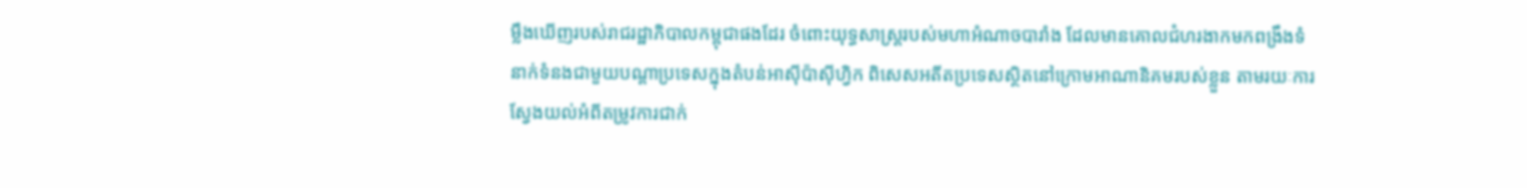ម្លឹងឃើញរបស់រាជរដ្ឋាភិបាលកម្ពុជាផងដែរ ចំពោះយុទ្ធសាស្ត្ររបស់មហាអំណាចបារាំង ដែលមានគោលជំហរងាកមកពង្រឹងទំនាក់ទំនងជាមួយបណ្ដាប្រទេសក្នុងតំបន់អាស៊ីប៉ាស៊ីហ្វិក ពិសេសអតីតប្រទេសស្ថិតនៅក្រោមអាណានិគមរបស់ខ្លួន តាមរយៈការស្វែងយល់អំពីតម្រូវការជាក់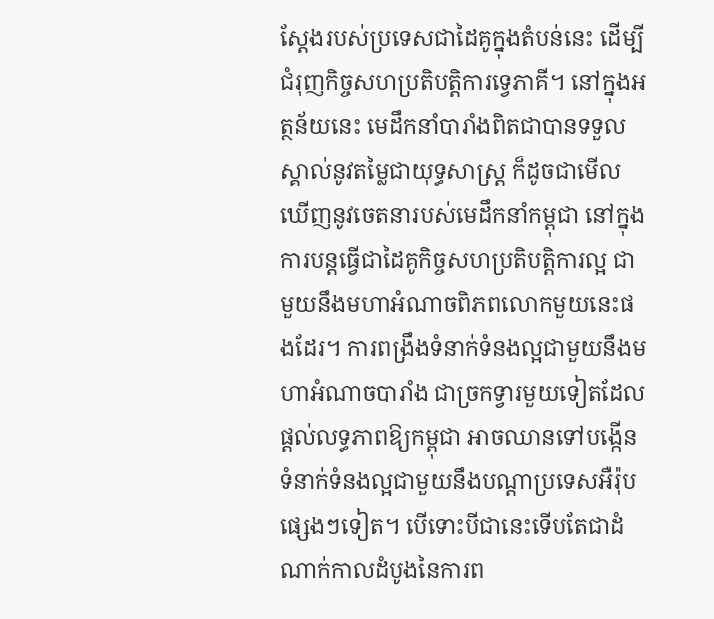ស្ដែងរបស់ប្រទេសជាដៃគូក្នុងតំបន់នេះ ដើម្បីជំរុញកិច្ចសហប្រតិបត្តិការទ្វេភាគី។ នៅក្នុងអត្ថន័យនេះ មេដឹកនាំបារាំងពិតជាបានទទួលស្គាល់នូវតម្លៃជាយុទ្ធសាស្ត្រ ក៏ដូចជាមើលឃើញនូវចេតនារបស់មេដឹកនាំកម្ពុជា នៅក្នុងការបន្តធ្វើជាដៃគូកិច្ចសហប្រតិបត្តិការល្អ ជាមួយនឹងមហាអំណាចពិភពលោកមួយនេះផងដែរ។ ការពង្រឹងទំនាក់ទំនងល្អជាមួយនឹងមហាអំណាចបារាំង ជាច្រកទ្វារមួយទៀតដែលផ្ដល់លទ្ធភាពឱ្យកម្ពុជា អាចឈានទៅបង្កើនទំនាក់ទំនងល្អជាមួយនឹងបណ្ដាប្រទេសអឺរ៉ុបផ្សេងៗទៀត។ បើទោះបីជានេះទើបតែជាដំណាក់កាលដំបូងនៃការព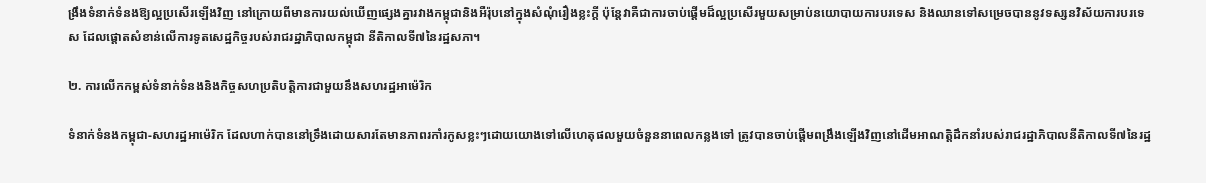ង្រឹងទំនាក់ទំនងឱ្យល្អប្រសើរឡើងវិញ នៅក្រោយពីមានការយល់ឃើញផ្សេងគ្នារវាងកម្ពុជានិងអឺរ៉ុបនៅក្នុងសំណុំរឿងខ្លះក្ដី ប៉ុន្តែវាគឺជាការចាប់ផ្ដើមដ៏ល្អប្រសើរមួយសម្រាប់នយោបាយការបរទេស និងឈានទៅសម្រេចបាននូវទស្សនវិស័យការបរទេស ដែលផ្ដោតសំខាន់លើការទូតសេដ្ឋកិច្ចរបស់រាជរដ្ឋាភិបាលកម្ពុជា នីតិកាលទី៧នៃរដ្ឋសភា។

២. ការលើកកម្ពស់ទំនាក់ទំនងនិងកិច្ចសហប្រតិបត្តិការជាមួយនឹងសហរដ្ឋអាម៉េរិក

ទំនាក់ទំនងកម្ពុជា-សហរដ្ឋអាម៉េរិក ដែលហាក់បាននៅទ្រឹងដោយសារតែមានភាពរកាំរកូសខ្លះៗដោយយោងទៅលើហេតុផលមួយចំនួននាពេលកន្លងទៅ ត្រូវបានចាប់ផ្ដើមពង្រឹងឡើងវិញនៅដើមអាណត្តិដឹកនាំរបស់រាជរដ្ឋាភិបាលនីតិកាលទី៧នៃរដ្ឋ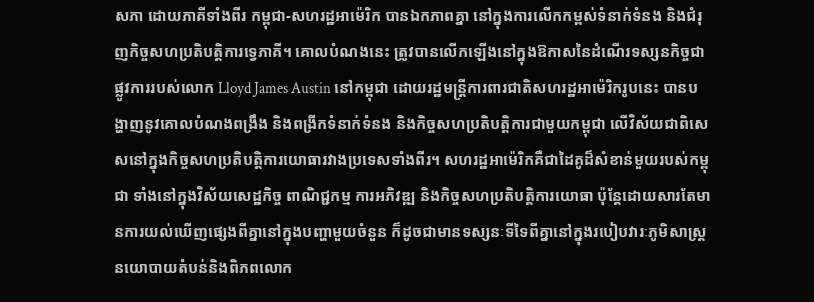សភា ដោយភាគីទាំងពីរ កម្ពុជា-សហរដ្ឋអាម៉េរិក បានឯកភាពគ្នា នៅក្នុងការលើកកម្ពស់ទំនាក់ទំនង និងជំរុញកិច្ចសហប្រតិបត្តិការទ្វេភាគី។ គោលបំណងនេះ ត្រូវបានលើកឡើងនៅក្នុងឱកាសនៃដំណើរទស្សនកិច្ចជាផ្លូវការរបស់លោក Lloyd James Austin នៅកម្ពុជា ដោយរដ្ឋមន្ត្រីការពារជាតិសហរដ្ឋអាម៉េរិករូបនេះ បានបង្ហាញនូវគោលបំណងពង្រឹង និងពង្រីកទំនាក់ទំនង និងកិច្ចសហប្រតិបត្តិការជាមួយកម្ពុជា លើវិស័យជាពិសេសនៅក្នុងកិច្ចសហប្រតិបត្តិការយោធារវាងប្រទេសទាំងពីរ។ សហរដ្ឋអាម៉េរិកគឺជាដៃគូដ៏សំខាន់មួយរបស់កម្ពុជា ទាំងនៅក្នុងវិស័យសេដ្ឋកិច្ច ពាណិជ្ជកម្ម ការអភិវឌ្ឍ និងកិច្ចសហប្រតិបត្តិការយោធា ប៉ុន្តែដោយសារតែមានការយល់ឃើញផ្សេងពីគ្នានៅក្នុងបញ្ហាមួយចំនួន ក៏ដូចជាមានទស្សនៈទីទៃពីគ្នានៅក្នុងរបៀបវារៈភូមិសាស្ត្រនយោបាយតំបន់និងពិភពលោក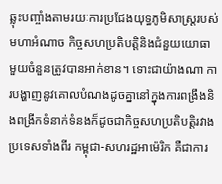ឆ្លុះបញ្ចាំងតាមរយៈការប្រជែងយុទ្ធភូមិសាស្ត្ររបស់មហាអំណាច កិច្ចសហប្រតិបត្តិនិងជំនួយយោធា មួយចំនួនត្រូវបានអាក់ខាន។ ទោះជាយ៉ាងណា ការបង្ហាញនូវគោលបំណងដូចគ្នានៅក្នុងការពង្រឹងនិងពង្រីកទំនាក់ទំនងក៏ដូចជាកិច្ចសហប្រតិបត្តិរវាងប្រទេសទាំងពីរ កម្ពុជា-សហរដ្ឋអាម៉េរិក គឺជាការ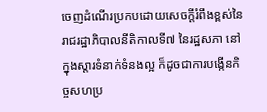ចេញដំណើរប្រកបដោយសេចក្ដីរំពឹងខ្ពស់នៃរាជរដ្ឋាភិបាលនីតិកាលទី៧ នៃរដ្ឋសភា នៅក្នុងស្ដារទំនាក់ទំនងល្អ ក៏ដូចជាការបង្កើនកិច្ចសហប្រ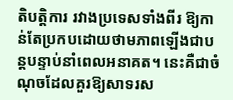តិបត្តិការ រវាងប្រទេសទាំងពីរ ឱ្យកាន់តែប្រកបដោយថាមភាពឡើងជាបន្តបន្ទាប់នាំពេលអនាគត។ នេះគឺជាចំណុចដែលគួរឱ្យសាទរស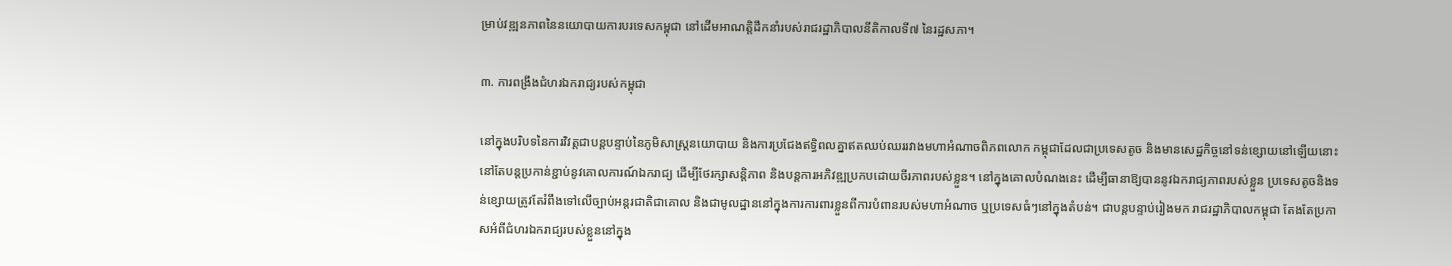ម្រាប់វឌ្ឍនភាពនៃនយោបាយការបរទេសកម្ពុជា នៅដើមអាណត្តិដឹកនាំរបស់រាជរដ្ឋាភិបាលនីតិកាលទី៧ នៃរដ្ឋសភា។

៣. ការពង្រឹងជំហរឯករាជ្យរបស់កម្ពុជា

នៅក្នុងបរិបទនៃការវិវត្តជាបន្តបន្ទាប់នៃភូមិសាស្ត្រនយោបាយ និងការប្រជែងឥទ្ធិពលគ្នាឥតឈប់ឈររវាងមហាអំណាចពិភពលោក កម្ពុជាដែលជាប្រទេសតូច និងមានសេដ្ឋកិច្ចនៅទន់ខ្សោយនៅឡើយនោះ នៅតែបន្តប្រកាន់ខ្ជាប់នូវគោលការណ៍ឯករាជ្យ ដើម្បីថែរក្សាសន្តិភាព និងបន្តការអភិវឌ្ឍប្រកបដោយចីរភាពរបស់ខ្លួន។ នៅក្នុងគោលបំណងនេះ ដើម្បីធានាឱ្យបាននូវឯករាជ្យភាពរបស់ខ្លួន ប្រទេសតូចនិងទន់ខ្សោយត្រូវតែរំពឹងទៅលើច្បាប់អន្តរជាតិជាគោល និងជាមូលដ្ឋាននៅក្នុងការការពារខ្លួនពីការបំពានរបស់មហាអំណាច ឬប្រទេសធំៗនៅក្នុងតំបន់។ ជាបន្តបន្ទាប់រៀងមក រាជរដ្ឋាភិបាលកម្ពុជា តែងតែប្រកាសអំពីជំហរឯករាជ្យរបស់ខ្លួននៅក្នុង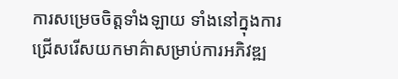ការសម្រេចចិត្តទាំងឡាយ ទាំងនៅក្នុងការជ្រើសរើសយកមាគ៌ាសម្រាប់ការអភិវឌ្ឍ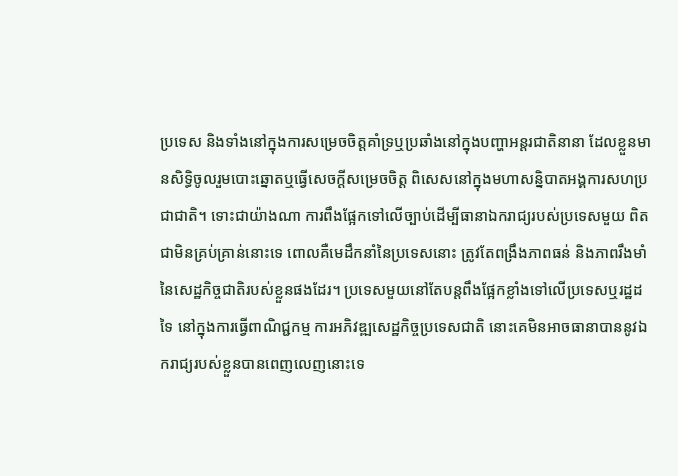ប្រទេស និងទាំងនៅក្នុងការសម្រេចចិត្តគាំទ្រឬប្រឆាំងនៅក្នុងបញ្ហាអន្តរជាតិនានា ដែលខ្លួនមានសិទ្ធិចូលរួមបោះឆ្នោតឬធ្វើសេចក្ដីសម្រេចចិត្ត ពិសេសនៅក្នុងមហាសន្និបាតអង្គការសហប្រជាជាតិ។ ទោះជាយ៉ាងណា ការពឹងផ្អែកទៅលើច្បាប់ដើម្បីធានាឯករាជ្យរបស់ប្រទេសមួយ ពិតជាមិនគ្រប់គ្រាន់នោះទេ ពោលគឺមេដឹកនាំនៃប្រទេសនោះ ត្រូវតែពង្រឹងភាពធន់ និងភាពរឹងមាំនៃសេដ្ឋកិច្ចជាតិរបស់ខ្លួនផងដែរ។ ប្រទេសមួយនៅតែបន្តពឹងផ្អែកខ្លាំងទៅលើប្រទេសឬរដ្ឋដទៃ នៅក្នុងការធ្វើពាណិជ្ជកម្ម ការអភិវឌ្ឍសេដ្ឋកិច្ចប្រទេសជាតិ នោះគេមិនអាចធានាបាននូវឯករាជ្យរបស់ខ្លួនបានពេញលេញនោះទេ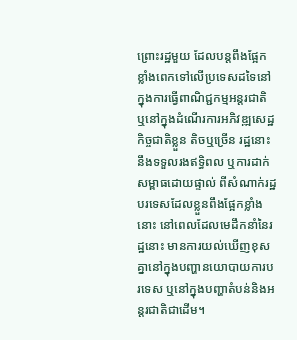ព្រោះរដ្ឋមួយ ដែលបន្តពឹងផ្អែកខ្លាំងពេកទៅលើប្រទេសដទៃនៅក្នុងការធ្វើពាណិជ្ជកម្មអន្តរជាតិ ឬនៅក្នុងដំណើរការអភិវឌ្ឍសេដ្ឋកិច្ចជាតិខ្លួន តិចឬច្រើន រដ្ឋនោះនឹងទទួលរងឥទ្ធិពល ឬការដាក់សម្ពាធដោយផ្ទាល់ ពីសំណាក់រដ្ឋបរទេសដែលខ្លួនពឹងផ្អែកខ្លាំងនោះ នៅពេលដែលមេដឹកនាំនៃរដ្ឋនោះ មានការយល់ឃើញខុសគ្នានៅក្នុងបញ្ហានយោបាយការបរទេស ឬនៅក្នុងបញ្ហាតំបន់និងអន្តរជាតិជាដើម។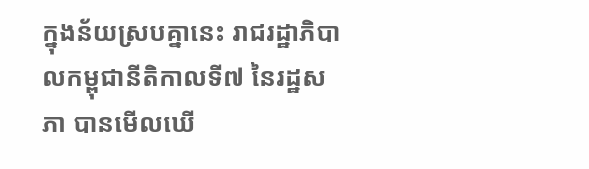ក្នុងន័យស្របគ្នានេះ រាជរដ្ឋាភិបាលកម្ពុជានីតិកាលទី៧ នៃរដ្ឋសភា បានមើលឃើ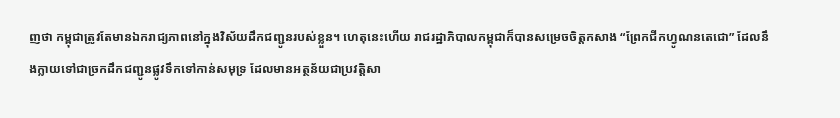ញថា កម្ពុជាត្រូវតែមានឯករាជ្យភាពនៅក្នុងវិស័យដឹកជញ្ជូនរបស់ខ្លួន។ ហេតុនេះហើយ រាជរដ្ឋាភិបាលកម្ពុជាក៏បានសម្រេចចិត្តកសាង “ព្រែកជីកហ្វូណនតេជោ” ដែលនឹងក្លាយទៅជាច្រកដឹកជញ្ជូនផ្លូវទឹកទៅកាន់សមុទ្រ ដែលមានអត្ថន័យជាប្រវត្តិសា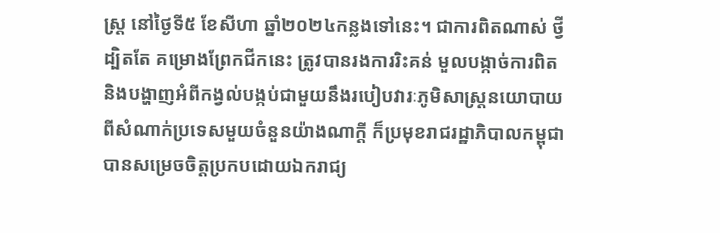ស្ត្រ នៅថ្ងៃទី៥ ខែសីហា ឆ្នាំ២០២៤កន្លងទៅនេះ។ ជាការពិតណាស់ ថ្វីដ្បិតតែ គម្រោងព្រែកជីកនេះ ត្រូវបានរងការរិះគន់ មួលបង្កាច់ការពិត និងបង្ហាញអំពីកង្វល់បង្កប់ជាមួយនឹងរបៀបវារៈភូមិសាស្ត្រនយោបាយពីសំណាក់ប្រទេសមួយចំនួនយ៉ាងណាក្ដី ក៏ប្រមុខរាជរដ្ឋាភិបាលកម្ពុជា បានសម្រេចចិត្តប្រកបដោយឯករាជ្យ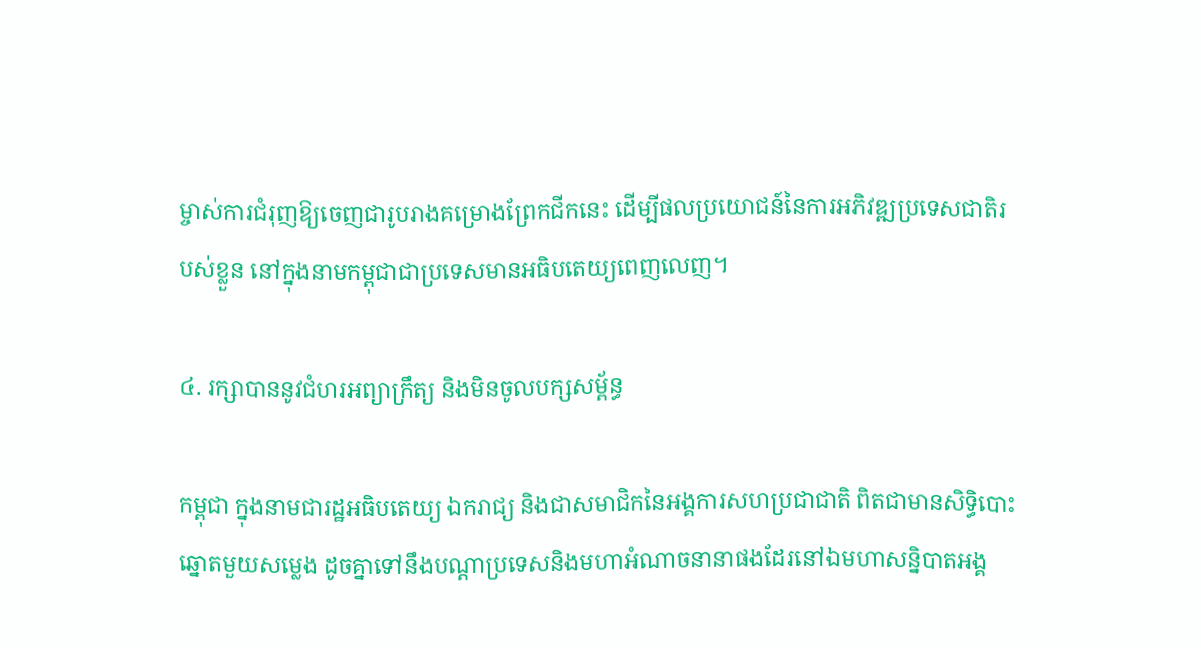ម្ចាស់ការជំរុញឱ្យចេញជារូបរាងគម្រោងព្រែកជីកនេះ ដើម្បីផលប្រយោជន៍នៃការអភិវឌ្ឍប្រទេសជាតិរបស់ខ្លួន នៅក្នុងនាមកម្ពុជាជាប្រទេសមានអធិបតេយ្យពេញលេញ។

៤. រក្សាបាននូវជំហរអព្យាក្រឹត្យ និងមិនចូលបក្សសម្ព័ន្ធ

កម្ពុជា ក្នុងនាមជារដ្ឋអធិបតេយ្យ ឯករាជ្យ និងជាសមាជិកនៃអង្គការសហប្រជាជាតិ ពិតជាមានសិទ្ធិបោះឆ្នោតមួយសម្លេង ដូចគ្នាទៅនឹងបណ្ដាប្រទេសនិងមហាអំណាចនានាផងដែរនៅឯមហាសន្និបាតអង្គ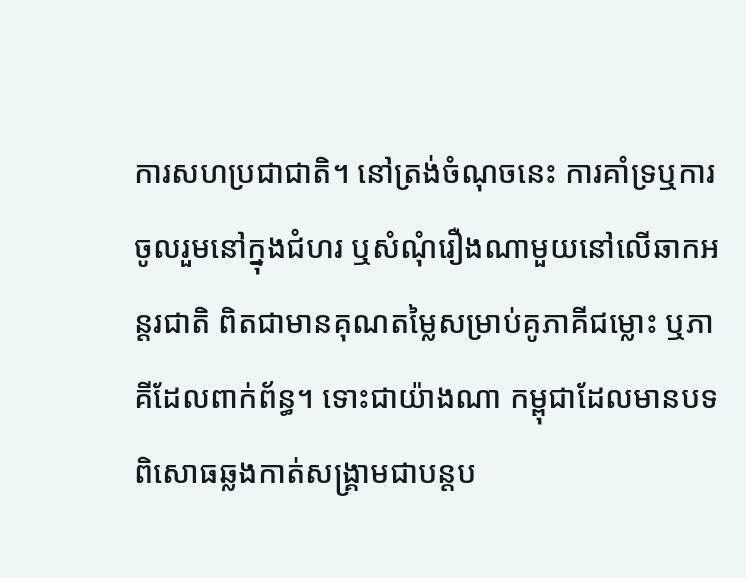ការសហប្រជាជាតិ។ នៅត្រង់ចំណុចនេះ ការគាំទ្រឬការចូលរួមនៅក្នុងជំហរ ឬសំណុំរឿងណាមួយនៅលើឆាកអន្តរជាតិ ពិតជាមានគុណតម្លៃសម្រាប់គូភាគីជម្លោះ ឬភាគីដែលពាក់ព័ន្ធ។ ទោះជាយ៉ាងណា កម្ពុជាដែលមានបទពិសោធឆ្លងកាត់សង្គ្រាមជាបន្តប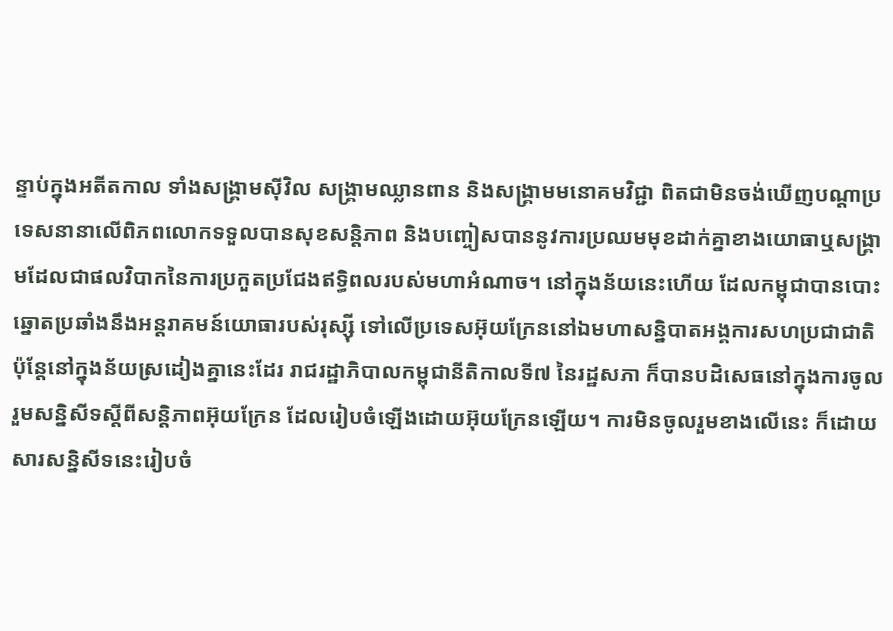ន្ទាប់ក្នុងអតីតកាល ទាំងសង្គ្រាមស៊ីវិល សង្គ្រាមឈ្លានពាន និងសង្គ្រាមមនោគមវិជ្ជា ពិតជាមិនចង់ឃើញបណ្ដាប្រទេសនានាលើពិភពលោកទទួលបានសុខសន្តិភាព និងបញ្ចៀសបាននូវការប្រឈមមុខដាក់គ្នាខាងយោធាឬសង្គ្រាមដែលជាផលវិបាកនៃការប្រកួតប្រជែងឥទ្ធិពលរបស់មហាអំណាច។ នៅក្នុងន័យនេះហើយ ដែលកម្ពុជាបានបោះឆ្នោតប្រឆាំងនឹងអន្តរាគមន៍យោធារបស់រុស្ស៊ី ទៅលើប្រទេសអ៊ុយក្រែននៅឯមហាសន្និបាតអង្គការសហប្រជាជាតិ ប៉ុន្តែនៅក្នុងន័យស្រដៀងគ្នានេះដែរ រាជរដ្ឋាភិបាលកម្ពុជានីតិកាលទី៧ នៃរដ្ឋសភា ក៏បានបដិសេធនៅក្នុងការចូលរួមសន្និសីទស្ដីពីសន្តិភាពអ៊ុយក្រែន ដែលរៀបចំឡើងដោយអ៊ុយក្រែនឡើយ។ ការមិនចូលរួមខាងលើនេះ ក៏ដោយសារសន្និសីទនេះរៀបចំ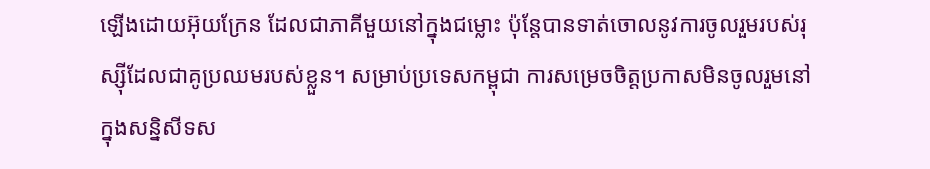ឡើងដោយអ៊ុយក្រែន ដែលជាភាគីមួយនៅក្នុងជម្លោះ ប៉ុន្តែបានទាត់ចោលនូវការចូលរួមរបស់រុស្ស៊ីដែលជាគូប្រឈមរបស់ខ្លួន។ សម្រាប់ប្រទេសកម្ពុជា ការសម្រេចចិត្តប្រកាសមិនចូលរួមនៅក្នុងសន្និសីទស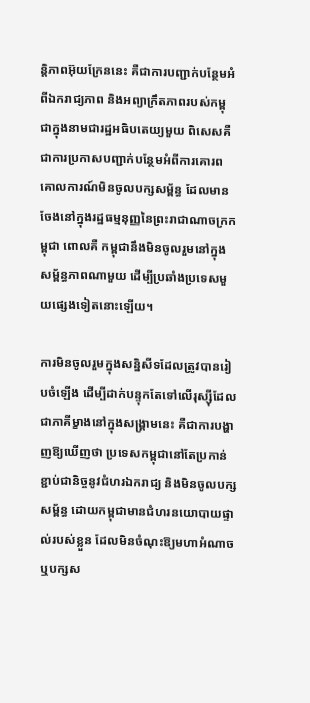ន្តិភាពអ៊ុយក្រែននេះ គឺជាការបញ្ជាក់បន្ថែមអំពីឯករាជ្យភាព និងអព្យាក្រឹតភាពរបស់កម្ពុជាក្នុងនាមជារដ្ឋអធិបតេយ្យមួយ ពិសេសគឺជាការប្រកាសបញ្ជាក់បន្ថែមអំពីការគោរពគោលការណ៍មិនចូលបក្សសម្ព័ន្ធ ដែលមានចែងនៅក្នុងរដ្ឋធម្មនុញ្ញនៃព្រះរាជាណាចក្រកម្ពុជា ពោលគឺ កម្ពុជានឹងមិនចូលរួមនៅក្នុងសម្ព័ន្ធភាពណាមួយ ដើម្បីប្រឆាំងប្រទេសមួយផ្សេងទៀតនោះឡើយ។

ការមិនចូលរួមក្នុងសន្និសីទដែលត្រូវបានរៀបចំឡើង ដើម្បីដាក់បន្ទុកតែទៅលើរុស្ស៊ីដែលជាភាគីម្ខាងនៅក្នុងសង្គ្រាមនេះ គឺជាការបង្ហាញឱ្យឃើញថា ប្រទេសកម្ពុជានៅតែប្រកាន់ខ្ជាប់ជានិច្ចនូវជំហរឯករាជ្យ និងមិនចូលបក្សសម្ព័ន្ធ ដោយកម្ពុជាមានជំហរនយោបាយផ្ទាល់របស់ខ្លួន ដែលមិនចំណុះឱ្យមហាអំណាច ឬបក្សស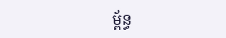ម្ព័ន្ធ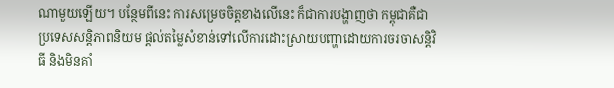ណាមួយឡើយ។ បន្ថែមពីនេះ ការសម្រេចចិត្តខាងលើនេះ ក៏ជាការបង្ហាញថា កម្ពុជាគឺជាប្រទេសសន្តិភាពនិយម ផ្ដល់តម្លៃសំខាន់ទៅលើការដោះស្រាយបញ្ហាដោយការចរចាសន្តិវិធី និងមិនគាំ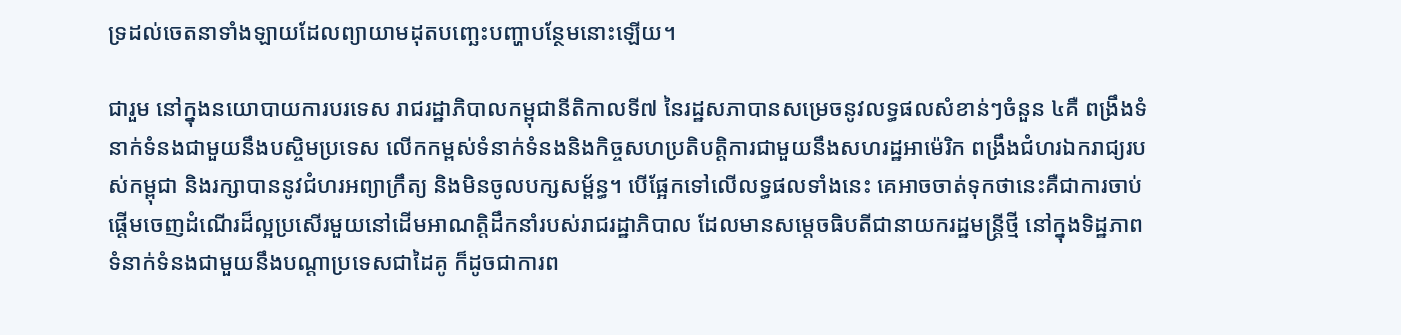ទ្រដល់ចេតនាទាំងឡាយដែលព្យាយាមដុតបញ្ឆេះបញ្ហាបន្ថែមនោះឡើយ។

ជារួម នៅក្នុងនយោបាយការបរទេស រាជរដ្ឋាភិបាលកម្ពុជានីតិកាលទី៧ នៃរដ្ឋសភាបានសម្រេចនូវលទ្ធផលសំខាន់ៗចំនួន ៤គឺ ពង្រឹងទំនាក់ទំនងជាមួយនឹងបស្ចិមប្រទេស លើកកម្ពស់ទំនាក់ទំនងនិងកិច្ចសហប្រតិបត្តិការជាមួយនឹងសហរដ្ឋអាម៉េរិក ពង្រឹងជំហរឯករាជ្យរបស់កម្ពុជា និងរក្សាបាននូវជំហរអព្យាក្រឹត្យ និងមិនចូលបក្សសម្ព័ន្ធ។ បើផ្អែកទៅលើលទ្ធផលទាំងនេះ គេអាចចាត់ទុកថានេះគឺជាការចាប់ផ្ដើមចេញដំណើរដ៏ល្អប្រសើរមួយនៅដើមអាណត្តិដឹកនាំរបស់រាជរដ្ឋាភិបាល ដែលមានសម្ដេចធិបតីជានាយករដ្ឋមន្ត្រីថ្មី នៅក្នុងទិដ្ឋភាពទំនាក់ទំនងជាមួយនឹងបណ្ដាប្រទេសជាដៃគូ ក៏ដូចជាការព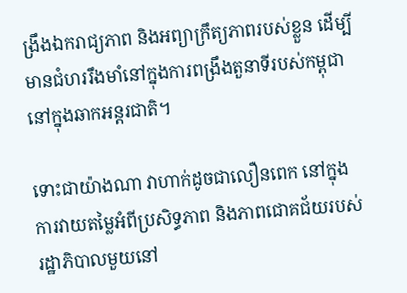ង្រឹងឯករាជ្យភាព និងអព្យាក្រឹត្យភាពរបស់ខ្លួន ដើម្បីមានជំហររឹងមាំនៅក្នុងការពង្រឹងតួនាទីរបស់កម្ពុជានៅក្នុងឆាកអន្តរជាតិ។

ទោះជាយ៉ាងណា វាហាក់ដូចជាលឿនពេក នៅក្នុងការវាយតម្លៃអំពីប្រសិទ្ធភាព និងភាពជោគជ័យរបស់រដ្ឋាភិបាលមួយនៅ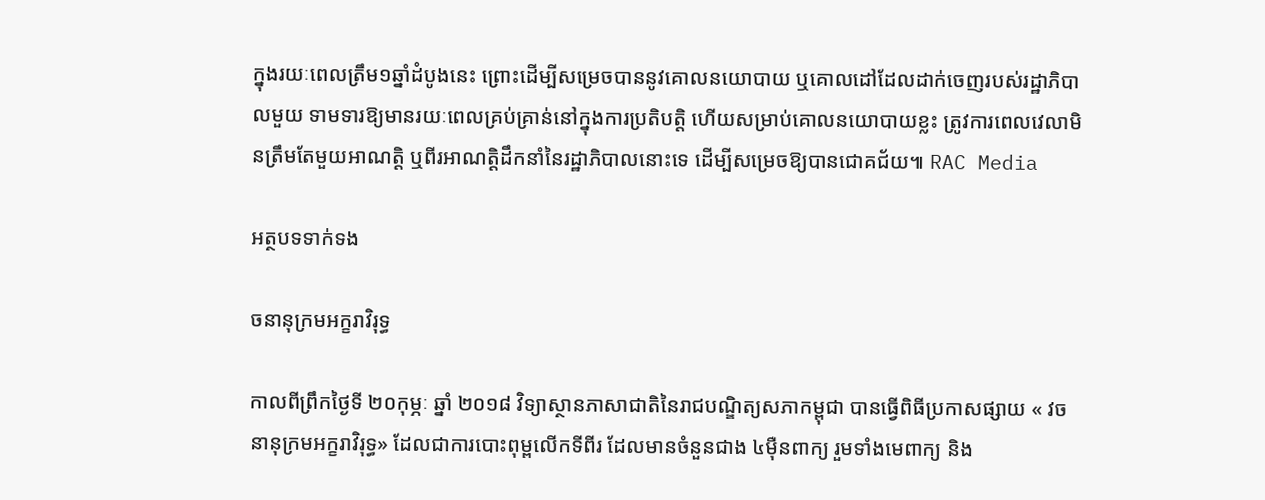ក្នុងរយៈពេលត្រឹម១ឆ្នាំដំបូងនេះ ព្រោះដើម្បីសម្រេចបាននូវគោលនយោបាយ ឬគោលដៅដែលដាក់ចេញរបស់រដ្ឋាភិបាលមួយ ទាមទារឱ្យមានរយៈពេលគ្រប់គ្រាន់នៅក្នុងការប្រតិបត្តិ ហើយសម្រាប់គោលនយោបាយខ្លះ ត្រូវការពេលវេលាមិនត្រឹមតែមួយអាណត្តិ ឬពីរអាណត្តិដឹកនាំនៃរដ្ឋាភិបាលនោះទេ ដើម្បីសម្រេចឱ្យបានជោគជ័យ៕ RAC Media

អត្ថបទទាក់ទង

ចនានុក្រមអក្ខរាវិរុទ្ធ

កាលពីព្រឹកថ្ងៃទី ២០កុម្ភៈ ឆ្នាំ ២០១៨ វិទ្យាស្ថានភាសាជាតិនៃរាជបណ្ឌិត្យសភាកម្ពុជា បានធ្វើពិធីប្រកាសផ្សាយ « វចនានុក្រមអក្ខរាវិរុទ្ធ» ដែលជាការបោះពុម្ពលើកទីពីរ ដែលមានចំនួនជាង ៤ម៉ឺនពាក្យ រួមទាំងមេពាក្យ និង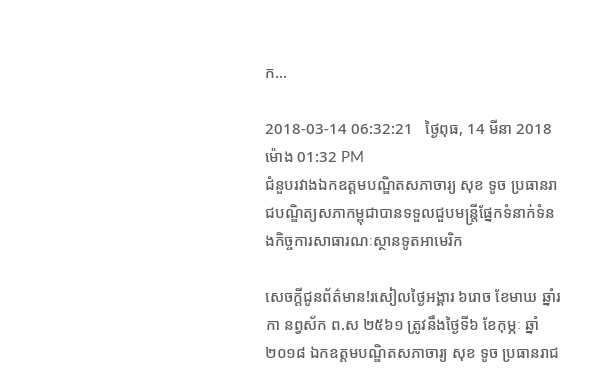ក...

2018-03-14 06:32:21   ថ្ងៃពុធ, 14 មីនា 2018 ម៉ោង 01:32 PM
ជំនួបរវាងឯកឧត្តមបណ្ឌិតសភាចារ្យ សុខ ទូច ប្រធានរាជបណ្ឌិត្យសភាកម្ពុជាបានទទួលជួបមន្ត្រីផ្នែកទំនាក់ទំនងកិច្ចការសាធារណៈស្ថានទូតអាមេរិក

សេចក្តីជូនព័ត៌មាន!រសៀលថ្ងៃអង្គារ ៦រោច ខែមាឃ ឆ្នាំរកា នព្វស័ក ព.ស ២៥៦១ ត្រូវនឹងថ្ងៃទី៦ ខែកុម្ភៈ ឆ្នាំ២០១៨ ឯកឧត្តមបណ្ឌិតសភាចារ្យ សុខ ទូច ប្រធានរាជ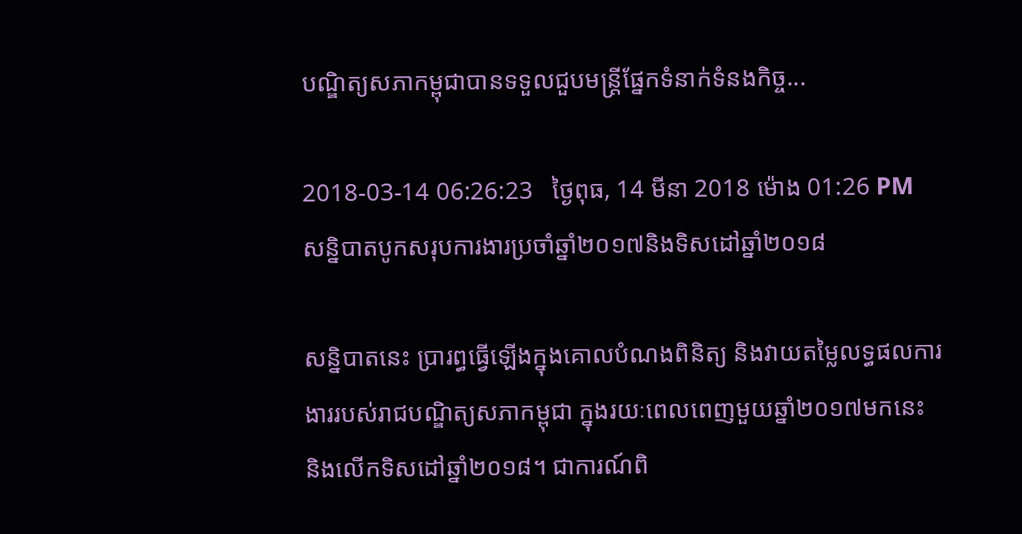បណ្ឌិត្យសភាកម្ពុជាបានទទួលជួបមន្ត្រីផ្នែកទំនាក់ទំនងកិច្ច...

2018-03-14 06:26:23   ថ្ងៃពុធ, 14 មីនា 2018 ម៉ោង 01:26 PM
សន្និបាតបូកសរុបការងារប្រចាំឆ្នាំ២០១៧និងទិសដៅឆ្នាំ២០១៨

សន្និបាតនេះ ប្រារព្ធធ្វើឡើងក្នុងគោលបំណងពិនិត្យ និងវាយតម្លៃលទ្ធផលការងាររបស់រាជបណ្ឌិត្យសភាកម្ពុជា ក្នុងរយៈពេលពេញមួយឆ្នាំ២០១៧មកនេះ និងលើកទិសដៅឆ្នាំ២០១៨។ ជាការណ៍ពិ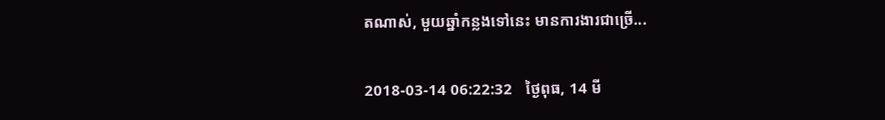តណាស់, មួយឆ្នាំកន្លងទៅនេះ មានការងារជាច្រើ...

2018-03-14 06:22:32   ថ្ងៃពុធ, 14 មី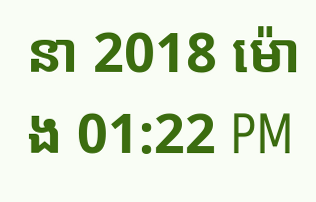នា 2018 ម៉ោង 01:22 PM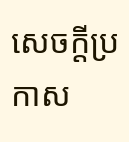សេចក្តីប្រកាស